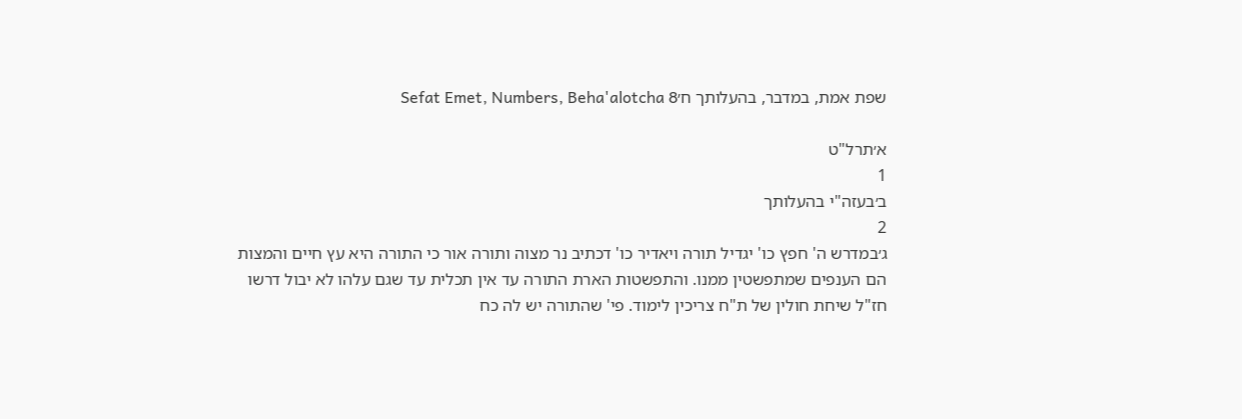שפת אמת, במדבר, בהעלותך ח׳Sefat Emet, Numbers, Beha'alotcha 8

א׳תרל"ט
1
ב׳בעזה"י בהעלותך
2
ג׳במדרש ה' חפץ כו' יגדיל תורה ויאדיר כו' דכתיב נר מצוה ותורה אור כי התורה היא עץ חיים והמצות הם הענפים שמתפשטין ממנו. והתפשטות הארת התורה עד אין תכלית עד שגם עלהו לא יבול דרשו חז"ל שיחת חולין של ת"ח צריכין לימוד. פי' שהתורה יש לה כח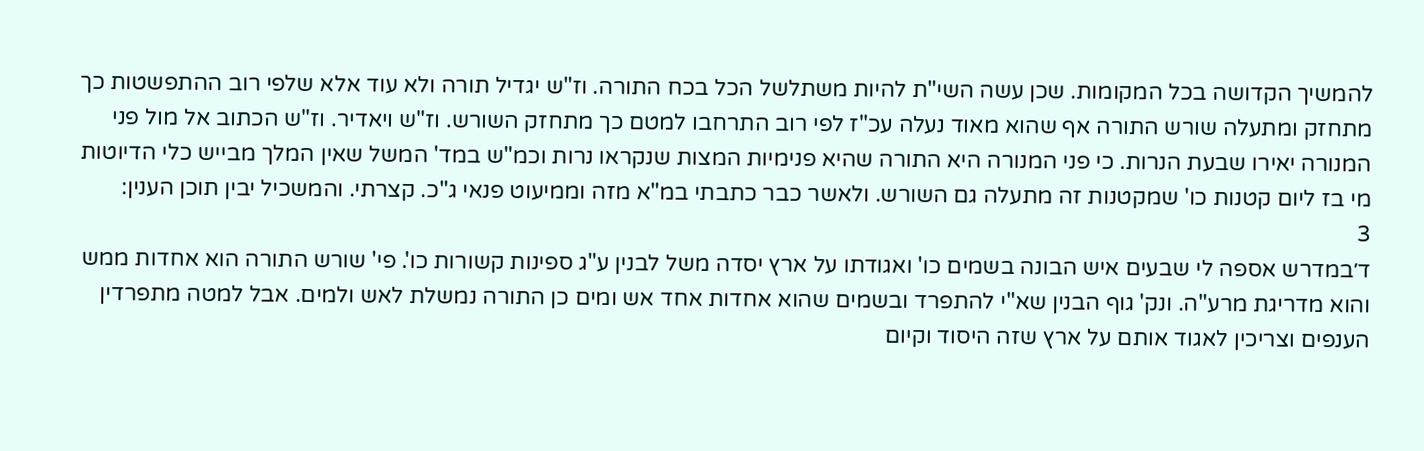להמשיך הקדושה בכל המקומות. שכן עשה השי"ת להיות משתלשל הכל בכח התורה. וז"ש יגדיל תורה ולא עוד אלא שלפי רוב ההתפשטות כך מתחזק ומתעלה שורש התורה אף שהוא מאוד נעלה עכ"ז לפי רוב התרחבו למטם כך מתחזק השורש. וז"ש ויאדיר. וז"ש הכתוב אל מול פני המנורה יאירו שבעת הנרות. כי פני המנורה היא התורה שהיא פנימיות המצות שנקראו נרות וכמ"ש במד' המשל שאין המלך מבייש כלי הדיוטות מי בז ליום קטנות כו' שמקטנות זה מתעלה גם השורש. ולאשר כבר כתבתי במ"א מזה וממיעוט פנאי ג"כ. קצרתי. והמשכיל יבין תוכן הענין:
3
ד׳במדרש אספה לי שבעים איש הבונה בשמים כו' ואגודתו על ארץ יסדה משל לבנין ע"ג ספינות קשורות כו'. פי' שורש התורה הוא אחדות ממש והוא מדריגת מרע"ה. ונק' גוף הבנין שא"י להתפרד ובשמים שהוא אחדות אחד אש ומים כן התורה נמשלת לאש ולמים. אבל למטה מתפרדין הענפים וצריכין לאגוד אותם על ארץ שזה היסוד וקיום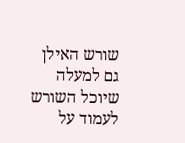שורש האילן גם למעלה שיוכל השורש לעמוד על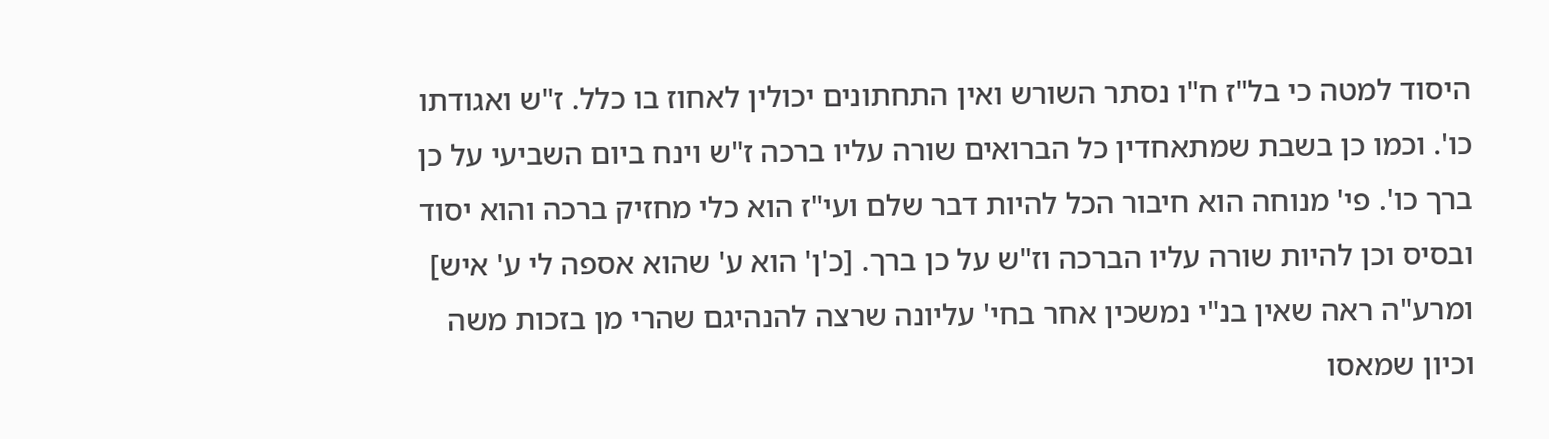היסוד למטה כי בל"ז ח"ו נסתר השורש ואין התחתונים יכולין לאחוז בו כלל. ז"ש ואגודתו כו'. וכמו כן בשבת שמתאחדין כל הברואים שורה עליו ברכה ז"ש וינח ביום השביעי על כן ברך כו'. פי' מנוחה הוא חיבור הכל להיות דבר שלם ועי"ז הוא כלי מחזיק ברכה והוא יסוד ובסיס וכן להיות שורה עליו הברכה וז"ש על כן ברך. [כ'ן' הוא ע' שהוא אספה לי ע' איש] ומרע"ה ראה שאין בנ"י נמשכין אחר בחי' עליונה שרצה להנהיגם שהרי מן בזכות משה וכיון שמאסו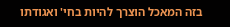בזה המאכל הוצרך להיות בחי' ואגודתו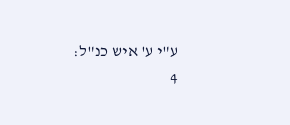ע"י ע' איש כנ"ל:
4